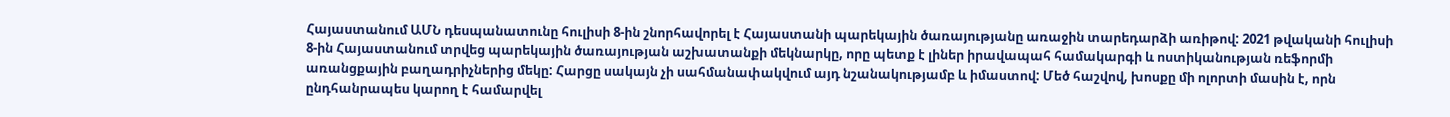Հայաստանում ԱՄՆ դեսպանատունը հուլիսի 8-ին շնորհավորել է Հայաստանի պարեկային ծառայությանը առաջին տարեդարձի առիթով: 2021 թվականի հուլիսի 8-ին Հայաստանում տրվեց պարեկային ծառայության աշխատանքի մեկնարկը, որը պետք է լիներ իրավապահ համակարգի և ոստիկանության ռեֆորմի առանցքային բաղադրիչներից մեկը: Հարցը սակայն չի սահմանափակվում այդ նշանակությամբ և իմաստով: Մեծ հաշվով, խոսքը մի ոլորտի մասին է, որն ընդհանրապես կարող է համարվել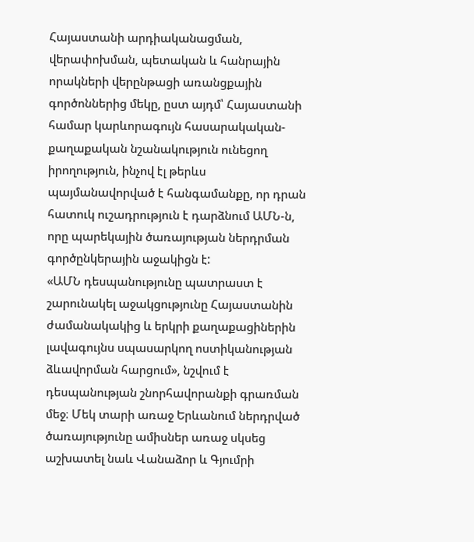Հայաստանի արդիականացման, վերափոխման, պետական և հանրային որակների վերընթացի առանցքային գործոններից մեկը, ըստ այդմ՝ Հայաստանի համար կարևորագույն հասարակական-քաղաքական նշանակություն ունեցող իրողություն, ինչով էլ թերևս պայմանավորված է հանգամանքը, որ դրան հատուկ ուշադրություն է դարձնում ԱՄՆ-ն, որը պարեկային ծառայության ներդրման գործընկերային աջակիցն է:
«ԱՄՆ դեսպանությունը պատրաստ է շարունակել աջակցությունը Հայաստանին ժամանակակից և երկրի քաղաքացիներին լավագույնս սպասարկող ոստիկանության ձևավորման հարցում», նշվում է դեսպանության շնորհավորանքի գրառման մեջ։ Մեկ տարի առաջ Երևանում ներդրված ծառայությունը ամիսներ առաջ սկսեց աշխատել նաև Վանաձոր և Գյումրի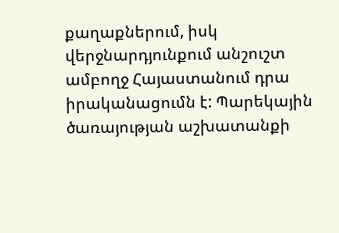քաղաքներում, իսկ վերջնարդյունքում անշուշտ ամբողջ Հայաստանում դրա իրականացումն է: Պարեկային ծառայության աշխատանքի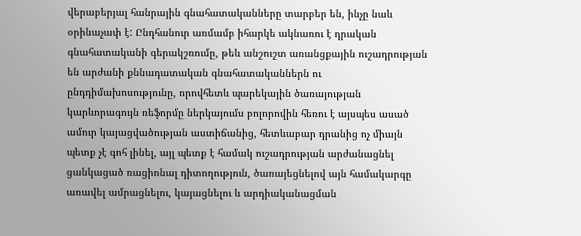վերաբերյալ հանրային գնահատականները տարբեր են, ինչը նաև օրինաչափ է: Ընդհանուր առմամբ իհարկե ակնառու է դրական գնահատականի գերակշռումը, թեև անշուշտ առանցքային ուշադրության են արժանի քննադատական գնահատականներն ու ընդդիմախոսությունը, որովհետև պարեկային ծառայության կարևորագույն ռեֆորմը ներկայումս բոլորովին հեռու է այսպես ասած ամուր կայացվածության աստիճանից, հետևաբար դրանից ոչ միայն պետք չէ գոհ լինել, այլ պետք է համակ ուշադրության արժանացնել ցանկացած ռացիոնալ դիտողություն, ծառայեցնելով այն համակարգը առավել ամրացնելու, կայացնելու և արդիականացման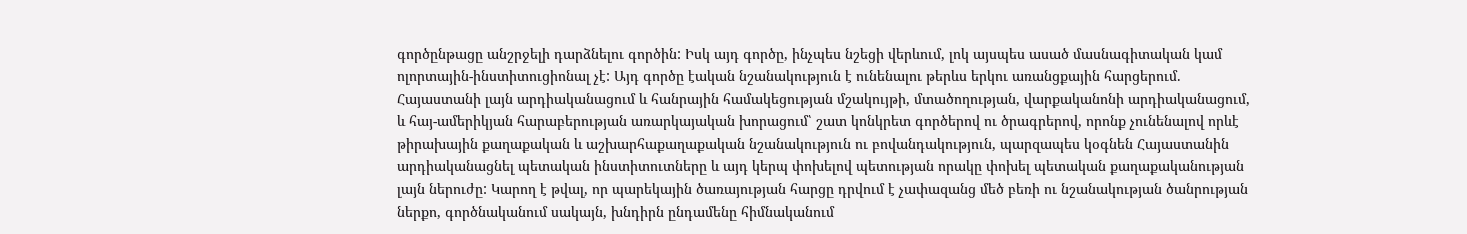գործընթացը անշրջելի դարձնելու գործին: Իսկ այդ գործը, ինչպես նշեցի վերևում, լոկ այսպես ասած մասնագիտական կամ ոլորտային-ինստիտուցիոնալ չէ: Այդ գործը էական նշանակություն է ունենալու թերևս երկու առանցքային հարցերում. Հայաստանի լայն արդիականացում և հանրային համակեցության մշակույթի, մտածողության, վարքականոնի արդիականացում, և հայ-ամերիկյան հարաբերության առարկայական խորացում՝ շատ կոնկրետ գործերով ու ծրագրերով, որոնք չունենալով որևէ թիրախային քաղաքական և աշխարհաքաղաքական նշանակություն ու բովանդակություն, պարզապես կօգնեն Հայաստանին արդիականացնել պետական ինստիտուտները և այդ կերպ փոխելով պետության որակը փոխել պետական քաղաքականության լայն ներուժը: Կարող է թվալ, որ պարեկային ծառայության հարցը դրվում է չափազանց մեծ բեռի ու նշանակության ծանրության ներքո, գործնականում սակայն, խնդիրն ընդամենը հիմնականում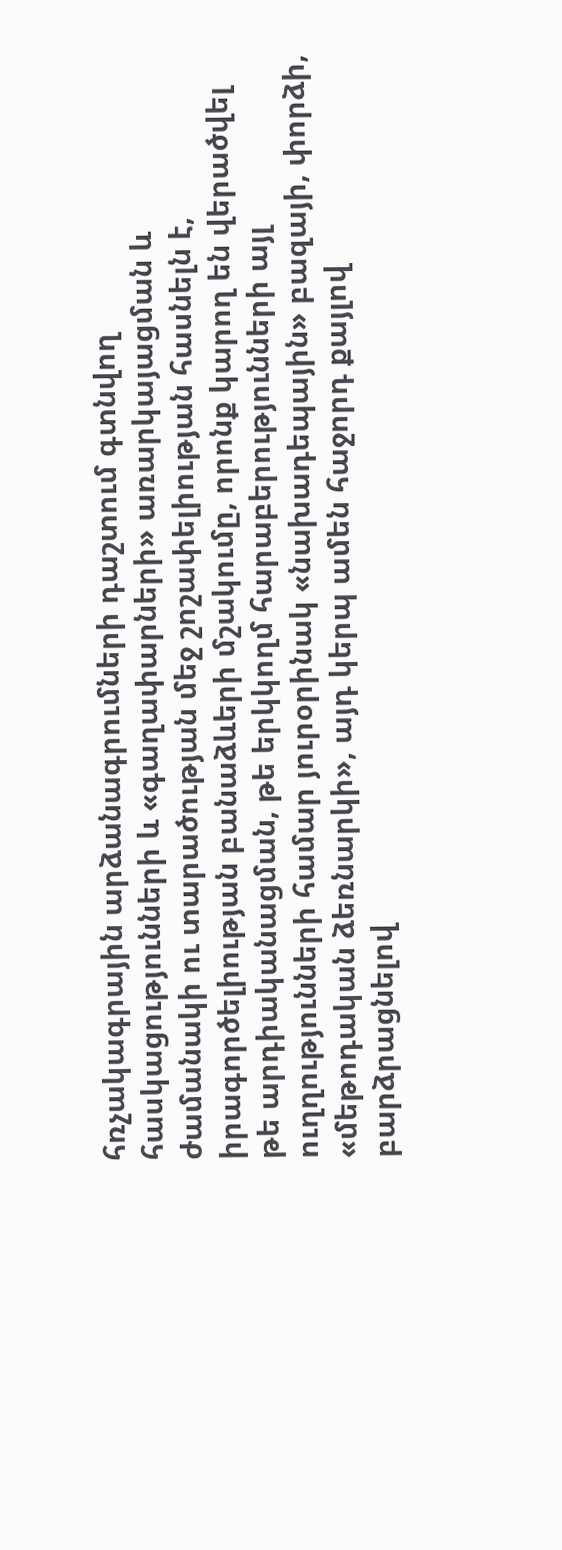հռչակագրային արձանագրումների դաշտում գտնվող հասկացությունների և «գաղափարների» առարկայացման և ժամանակի ու տարածության մեջ շոշափելիության հասնելն է, իրագործելիության բանաձևերի մշակումը, որոնք կարող են վերածվել թե արդիականացման, թե երկկողմ հարաբերությունների այլ ուղղությունների համար յուրօրինակ «նախադեպային» բազայի, փորձի, «մեթոդական ձեռնարկի», այդ կերպ ամեն հաջորդ քայլով բարձրացնելով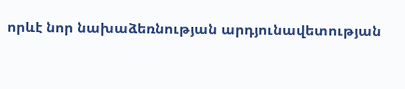որևէ նոր նախաձեռնության արդյունավետության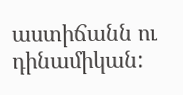աստիճանն ու դինամիկան: